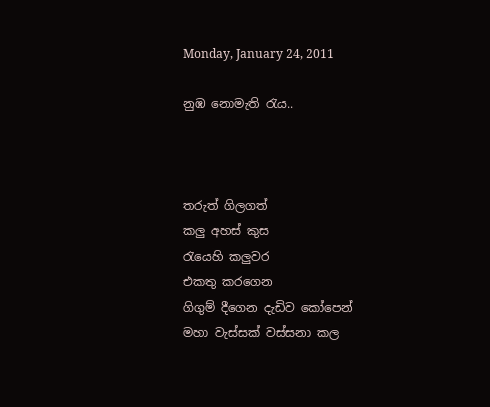Monday, January 24, 2011

නුඹ නොමැති රැය..



තරුත් ගිලගත්
කලු අහස් කුස
රැයෙහි කලුවර
එකතු කරගෙන
ගිගුම් දීගෙන දැඩිව කෝපෙන්
මහා වැස්සක් වස්සනා කල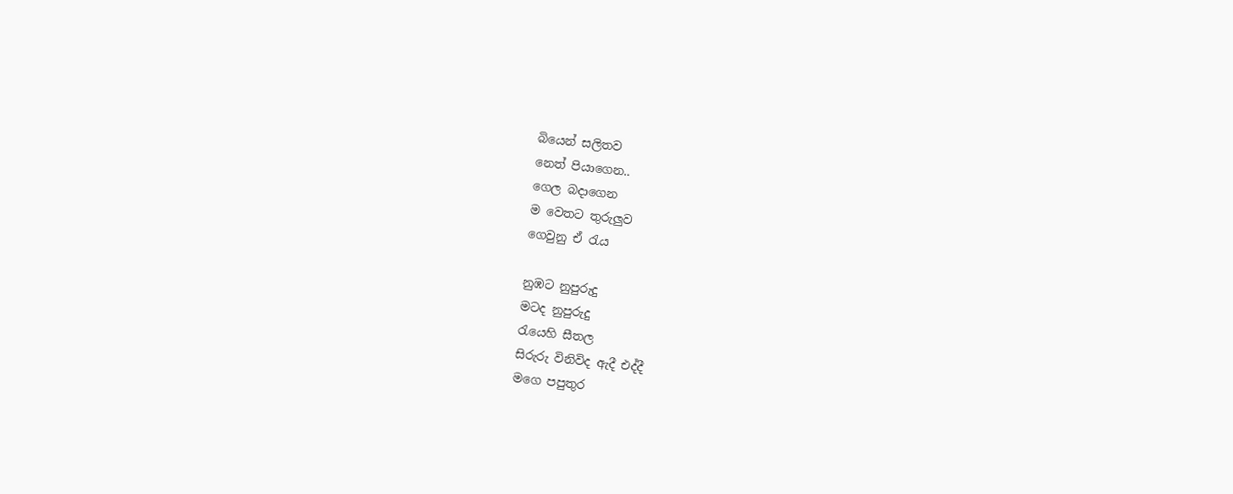බියෙන් සලිතව
නෙත් පියාගෙන..
ගෙල බදාගෙන
ම වෙතට තුරුලුව
ගෙවුනු ඒ රැය

නුඹට නුපුරුදු
මටද නුපුරුදු
රැයෙහි සීතල
සිරුරු විනිවිද ඇදී එද්දී
මගෙ පපුතුර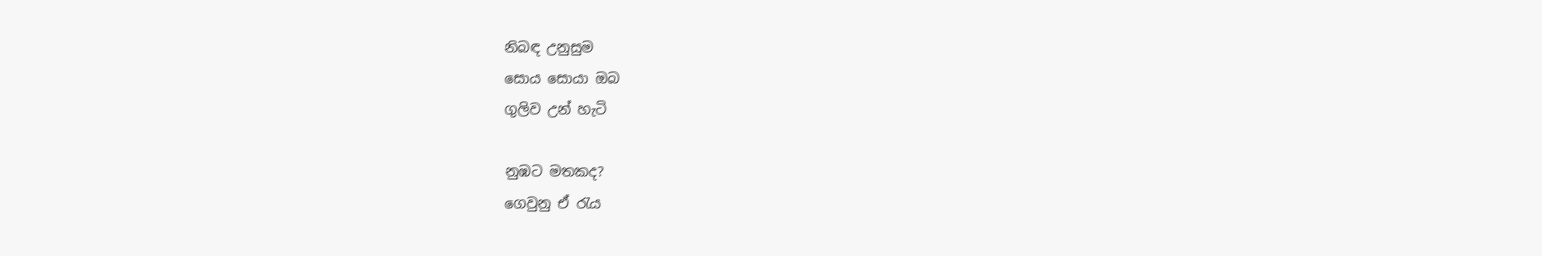නිබඳ උනුසුම
සොය සොයා ඔබ
ගුලිව උන් හැටි

නුඹට මතකද?
ගෙවුනු ඒ රැය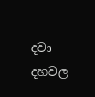දවා දහවල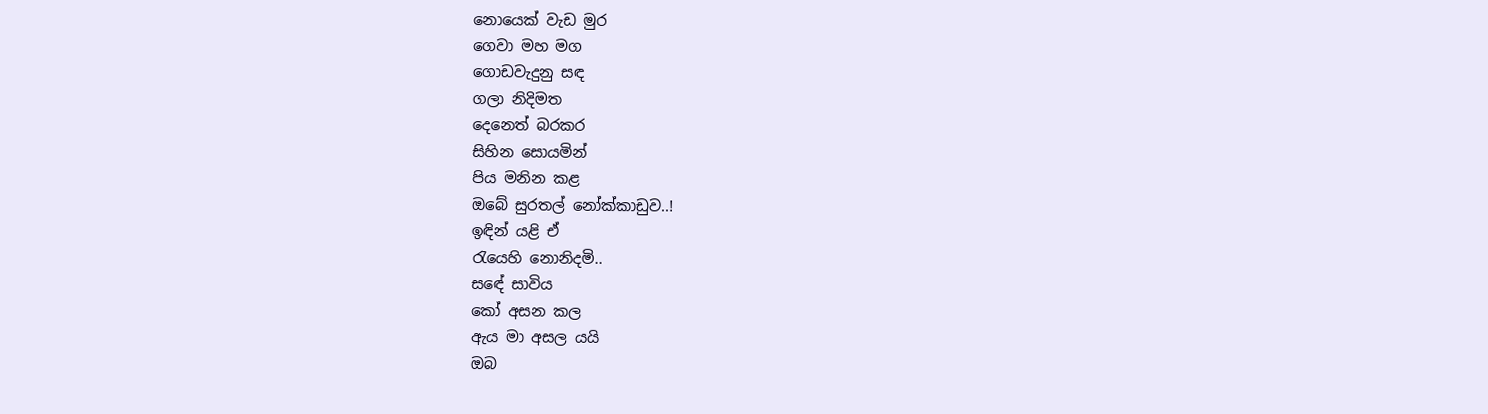නොයෙක් වැඩ මුර
ගෙවා මහ මග
ගොඩවැදුනු සඳ
ගලා නිදිමත
දෙනෙත් බරකර
සිහින සොයමින්
පිය මනින කළ
ඔබේ සුරතල් නෝක්කාඩුව..!
ඉඳින් යළි ඒ
රැයෙහි නොනිදමි..
සඳේ සාවිය
කෝ අසන කල
ඇය මා අසල යයි
ඔබ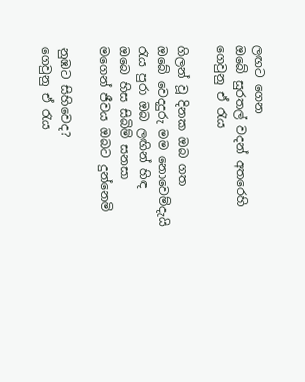ලඟට ගෙන
ඔබේ සුරතල් වදන් අතරෙහි
ගෙවුනු ඒ රැය

ගිලන් වූ දිනක ඔබ ගත
ඔබේ වෙදදුරු මම නොවෙම්දැයි
රැය පුරා ඔබ ලඟින් හිඳ
ඔබෙ හිස සිබිම් සනසා
මගෙන් ජීවය ඔබට දුන්නෙමි

නුඹට සිහිවෙද?
ගෙවුනු ඒ රැය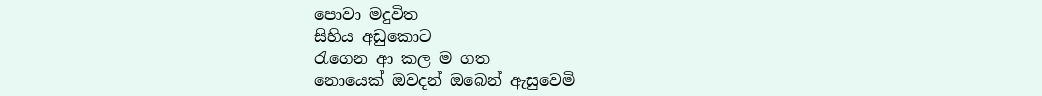පොවා මදුවිත
සිහිය අඩුකොට
රැගෙන ආ කල ම ගත
නොයෙක් ඔවදන් ඔබෙන් ඇසුවෙමි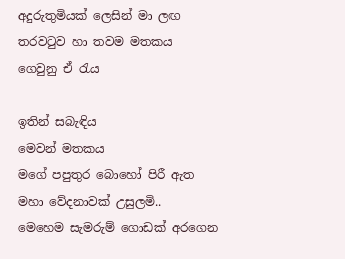අදුරුතුමියක් ලෙසින් මා ලඟ
තරවටුව හා තවම මතකය
ගෙවුනු ඒ රැය

ඉතින් සබැඳිය
මෙවන් මතකය
මගේ පපුතුර බොහෝ පිරී ඇත
මහා වේදනාවක් උසුලමි..
මෙහෙම සැමරුම් ගොඩක් අරගෙන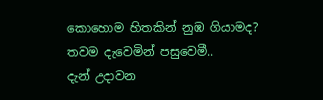කොහොම හිතකින් නුඹ ගියාමද?
තවම දැවෙමින් පසුවෙමී..
දැන් උදාවන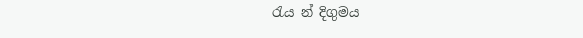රැය න් දිගුමය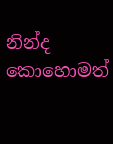නින්ද කොහොමත්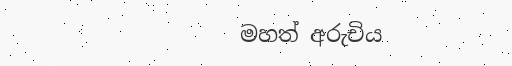මහත් අරුචිය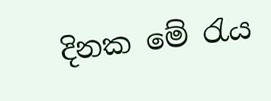දිනක මේ රැය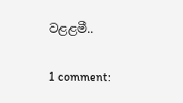වළළමී..

1 comment: